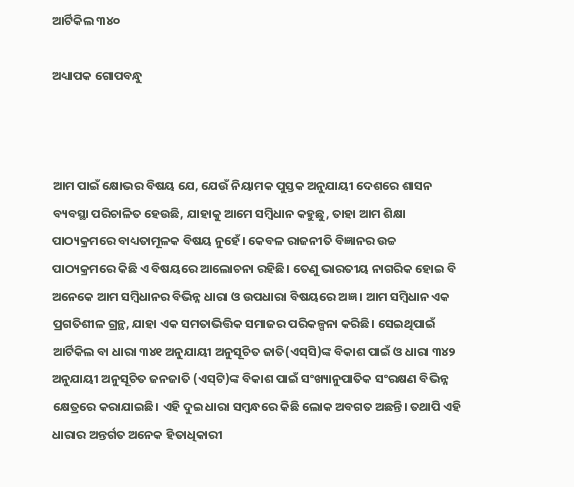ଆର୍ଟିକିଲ ୩୪୦

ଅଧ୍ୟାପକ ଗୋପବନ୍ଧୁ



ଆମ ପାଇଁ କ୍ଷୋଭର ବିଷୟ ଯେ, ଯେଉଁ ନିୟାମକ ପୁସ୍ତକ ଅନୁଯାୟୀ ଦେଶରେ ଶାସନ ବ୍ୟବସ୍ଥା ପରିଚାଳିତ ହେଉଛି, ଯାହାକୁ ଆମେ ସମ୍ବିଧାନ କହୁଛୁ, ତାହା ଆମ ଶିକ୍ଷା ପାଠ୍ୟକ୍ରମରେ ବାଧ୍ୟତାମୂଳକ ବିଷୟ ନୁହେଁ। କେବଳ ରାଜନୀତି ବିଜ୍ଞାନର ଉଚ୍ଚ ପାଠ୍ୟକ୍ରମରେ କିଛି ଏ ବିଷୟରେ ଆଲୋଚନା ରହିଛି। ତେଣୁ ଭାରତୀୟ ନାଗରିକ ହୋଇ ବି ଅନେକେ ଆମ ସମ୍ବିଧାନର ବିଭିନ୍ନ ଧାରା ଓ ଉପଧାରା ବିଷୟରେ ଅଜ୍ଞ । ଆମ ସମ୍ବିଧାନ ଏକ ପ୍ରଗତିଶୀଳ ଗ୍ରନ୍ଥ, ଯାହା ଏକ ସମତାଭିତ୍ତିକ ସମାଜର ପରିକଳ୍ପନା କରିଛି। ସେଇଥିପାଇଁ ଆର୍ଟିକିଲ ବା ଧାରା ୩୪୧ ଅନୁଯାୟୀ ଅନୁସୂଚିତ ଜାତି(ଏସ୍‌ସି)ଙ୍କ ବିକାଶ ପାଇଁ ଓ ଧାରା ୩୪୨ ଅନୁଯାୟୀ ଅନୁସୂଚିତ ଜନଜାତି (ଏସ୍‌ଟି)ଙ୍କ ବିକାଶ ପାଇଁ ସଂଖ୍ୟାନୁପାତିକ ସଂରକ୍ଷଣ ବିଭିନ୍ନ କ୍ଷେତ୍ରରେ କରାଯାଇଛି। ଏହି ଦୁଇ ଧାରା ସମ୍ବନ୍ଧରେ କିଛି ଲୋକ ଅବଗତ ଅଛନ୍ତି। ତଥାପି ଏହି ଧାରାର ଅନ୍ତର୍ଗତ ଅନେକ ହିତାଧିକାରୀ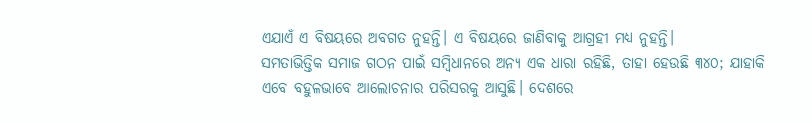ଏଯାଏଁ ଏ ବିଷୟରେ ଅବଗତ ନୁହନ୍ତି। ଏ ବିଷୟରେ ଜାଣିବାକୁ ଆଗ୍ରହୀ ମଧ୍ୟ ନୁହନ୍ତି।
ସମତାଭିତ୍ତିକ ସମାଜ ଗଠନ ପାଇଁ ସମ୍ବିଧାନରେ ଅନ୍ୟ ଏକ ଧାରା ରହିଛି, ତାହା ହେଉଛି ୩୪୦; ଯାହାକି ଏବେ ବହୁଳଭାବେ ଆଲୋଚନାର ପରିସରକୁ ଆସୁଛି। ଦେଶରେ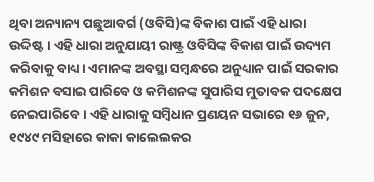ଥିବା ଅନ୍ୟାନ୍ୟ ପଛୁଆବର୍ଗ (ଓବିସି)ଙ୍କ ବିକାଶ ପାଇଁ ଏହି ଧାରା ଉଦ୍ଦିଷ୍ଟ। ଏହି ଧାରା ଅନୁଯାୟୀ ରାଷ୍ଟ୍ର ଓବିସିଙ୍କ ବିକାଶ ପାଇଁ ଉଦ୍ୟମ କରିବାକୁ ବାଧ୍ୟ। ଏମାନଙ୍କ ଅବସ୍ଥା ସମ୍ବନ୍ଧରେ ଅନୁଧ୍ୟାନ ପାଇଁ ସରକାର କମିଶନ ବସାଇ ପାରିବେ ଓ କମିଶନଙ୍କ ସୁପାରିସ ମୁତାବକ ପଦକ୍ଷେପ ନେଇପାରିବେ। ଏହି ଧାରାକୁ ସମ୍ବିଧାନ ପ୍ରଣୟନ ସଭାରେ ୧୬ ଜୁନ, ୧୯୪୯ ମସିହାରେ କାକା କାଲେଲକର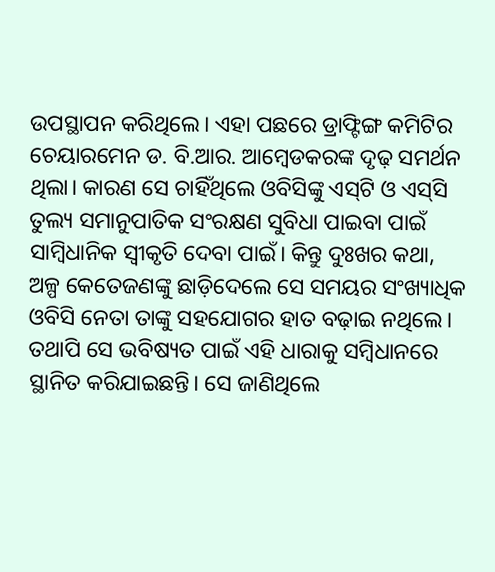ଉପସ୍ଥାପନ କରିଥିଲେ। ଏହା ପଛରେ ଡ୍ରାଫ୍ଟିଙ୍ଗ କମିଟିର ଚେୟାରମେନ ଡ. ବି.ଆର. ଆମ୍ବେଡକରଙ୍କ ଦୃଢ଼ ସମର୍ଥନ ଥିଲା। କାରଣ ସେ ଚାହିଁଥିଲେ ଓବିସିଙ୍କୁ ଏସ୍‌ଟି ଓ ଏସ୍‌ସି ତୁଲ୍ୟ ସମାନୁପାତିକ ସଂରକ୍ଷଣ ସୁବିଧା ପାଇବା ପାଇଁ ସାମ୍ବିଧାନିକ ସ୍ବୀକୃତି ଦେବା ପାଇଁ। କିନ୍ତୁ ଦୁଃଖର କଥା, ଅଳ୍ପ କେତେଜଣଙ୍କୁ ଛାଡ଼ିଦେଲେ ସେ ସମୟର ସଂଖ୍ୟାଧିକ ଓବିସି ନେତା ତାଙ୍କୁ ସହଯୋଗର ହାତ ବଢ଼ାଇ ନଥିଲେ। ତଥାପି ସେ ଭବିଷ୍ୟତ ପାଇଁ ଏହି ଧାରାକୁ ସମ୍ବିଧାନରେ ସ୍ଥାନିତ କରିଯାଇଛନ୍ତି। ସେ ଜାଣିଥିଲେ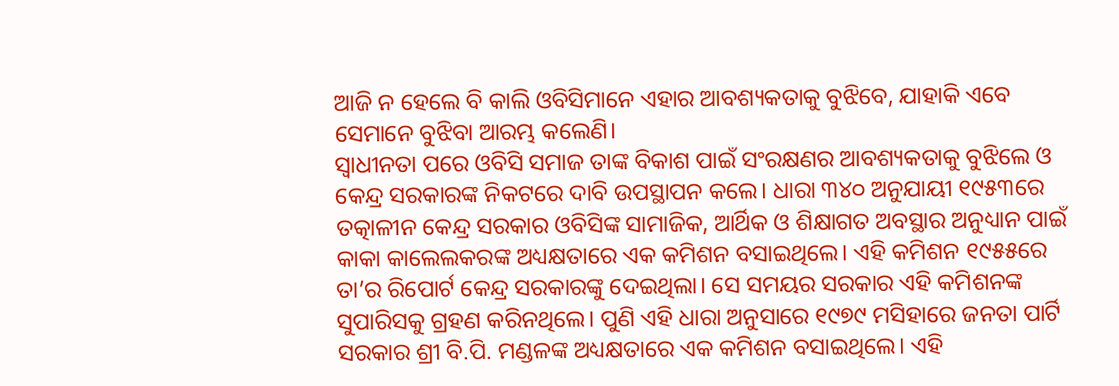ଆଜି ନ ହେଲେ ବି କାଲି ଓବିସିମାନେ ଏହାର ଆବଶ୍ୟକତାକୁ ବୁଝିବେ, ଯାହାକି ଏବେ ସେମାନେ ବୁଝିବା ଆରମ୍ଭ କଲେଣି।
ସ୍ବାଧୀନତା ପରେ ଓବିସି ସମାଜ ତାଙ୍କ ବିକାଶ ପାଇଁ ସଂରକ୍ଷଣର ଆବଶ୍ୟକତାକୁ ବୁଝିଲେ ଓ କେନ୍ଦ୍ର ସରକାରଙ୍କ ନିକଟରେ ଦାବି ଉପସ୍ଥାପନ କଲେ। ଧାରା ୩୪୦ ଅନୁଯାୟୀ ୧୯୫୩ରେ ତତ୍କାଳୀନ କେନ୍ଦ୍ର ସରକାର ଓବିସିଙ୍କ ସାମାଜିକ, ଆର୍ଥିକ ଓ ଶିକ୍ଷାଗତ ଅବସ୍ଥାର ଅନୁଧ୍ୟାନ ପାଇଁ କାକା କାଲେଲକରଙ୍କ ଅଧ୍ୟକ୍ଷତାରେ ଏକ କମିଶନ ବସାଇଥିଲେ। ଏହି କମିଶନ ୧୯୫୫ରେ ତା’ର ରିପୋର୍ଟ କେନ୍ଦ୍ର ସରକାରଙ୍କୁ ଦେଇଥିଲା। ସେ ସମୟର ସରକାର ଏହି କମିଶନଙ୍କ ସୁପାରିସକୁ ଗ୍ରହଣ କରିନଥିଲେ। ପୁଣି ଏହି ଧାରା ଅନୁସାରେ ୧୯୭୯ ମସିହାରେ ଜନତା ପାର୍ଟି ସରକାର ଶ୍ରୀ ବି.ପି. ମଣ୍ଡଳଙ୍କ ଅଧ୍ୟକ୍ଷତାରେ ଏକ କମିଶନ ବସାଇଥିଲେ। ଏହି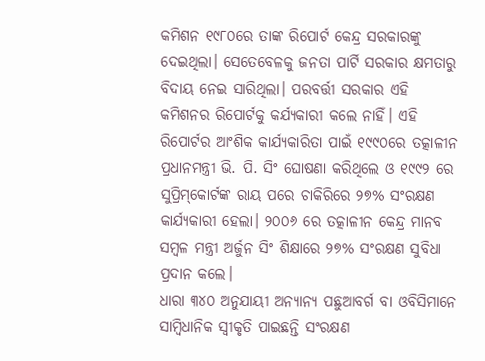କମିଶନ ୧୯୮୦ରେ ତାଙ୍କ ରିପୋର୍ଟ କେନ୍ଦ୍ର ସରକାରଙ୍କୁ ଦେଇଥିଲା। ସେତେବେଳକୁ ଜନତା ପାର୍ଟି ସରକାର କ୍ଷମତାରୁ ବିଦାୟ ନେଇ ସାରିଥିଲା। ପରବର୍ତ୍ତୀ ସରକାର ଏହି କମିଶନର ରିପୋର୍ଟକୁ କର୍ଯ୍ୟକାରୀ କଲେ ନାହିଁ। ଏହି ରିପୋର୍ଟର ଆଂଶିକ କାର୍ଯ୍ୟକାରିତା ପାଇଁ ୧୯୯୦ରେ ତତ୍କାଳୀନ ପ୍ରଧାନମନ୍ତ୍ରୀ ଭି. ପି. ସିଂ ଘୋଷଣା କରିଥିଲେ ଓ ୧୯୯୨ ରେ ସୁପ୍ରିମ୍‌କୋର୍ଟଙ୍କ ରାୟ ପରେ ଚାକିରିରେ ୨୭% ସଂରକ୍ଷଣ କାର୍ଯ୍ୟକାରୀ ହେଲା। ୨୦୦୬ ରେ ତତ୍କାଳୀନ କେନ୍ଦ୍ର ମାନବ ସମ୍ବଳ ମନ୍ତ୍ରୀ ଅର୍ଜୁନ ସିଂ ଶିକ୍ଷାରେ ୨୭% ସଂରକ୍ଷଣ ସୁବିଧା ପ୍ରଦାନ କଲେ।
ଧାରା ୩୪୦ ଅନୁଯାୟୀ ଅନ୍ୟାନ୍ୟ ପଛୁଆବର୍ଗ ବା ଓବିସିମାନେ ସାମ୍ବିଧାନିକ ସ୍ବୀକୃତି ପାଇଛନ୍ତି ସଂରକ୍ଷଣ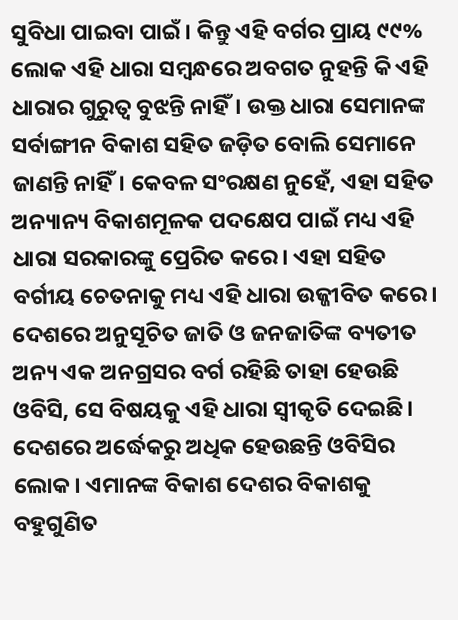ସୁବିଧା ପାଇବା ପାଇଁ। କିନ୍ତୁ ଏହି ବର୍ଗର ପ୍ରାୟ ୯୯% ଲୋକ ଏହି ଧାରା ସମ୍ବନ୍ଧରେ ଅବଗତ ନୁହନ୍ତି କି ଏହି ଧାରାର ଗୁରୁତ୍ୱ ବୁଝନ୍ତି ନାହିଁ। ଉକ୍ତ ଧାରା ସେମାନଙ୍କ ସର୍ବାଙ୍ଗୀନ ବିକାଶ ସହିତ ଜଡ଼ିତ ବୋଲି ସେମାନେ ଜାଣନ୍ତି ନାହିଁ। କେବଳ ସଂରକ୍ଷଣ ନୁହେଁ, ଏହା ସହିତ ଅନ୍ୟାନ୍ୟ ବିକାଶମୂଳକ ପଦକ୍ଷେପ ପାଇଁ ମଧ୍ୟ ଏହି ଧାରା ସରକାରଙ୍କୁ ପ୍ରେରିତ କରେ। ଏହା ସହିତ ବର୍ଗୀୟ ଚେତନାକୁ ମଧ୍ୟ ଏହି ଧାରା ଉଜ୍ଜୀବିତ କରେ। ଦେଶରେ ଅନୁସୂଚିତ ଜାତି ଓ ଜନଜାତିଙ୍କ ବ୍ୟତୀତ ଅନ୍ୟ ଏକ ଅନଗ୍ରସର ବର୍ଗ ରହିଛି ତାହା ହେଉଛି ଓବିସି, ସେ ବିଷୟକୁ ଏହି ଧାରା ସ୍ବୀକୃତି ଦେଇଛି।
ଦେଶରେ ଅର୍ଦ୍ଧେକରୁ ଅଧିକ ହେଉଛନ୍ତି ଓବିସିର ଲୋକ। ଏମାନଙ୍କ ବିକାଶ ଦେଶର ବିକାଶକୁ ବହୁଗୁଣିତ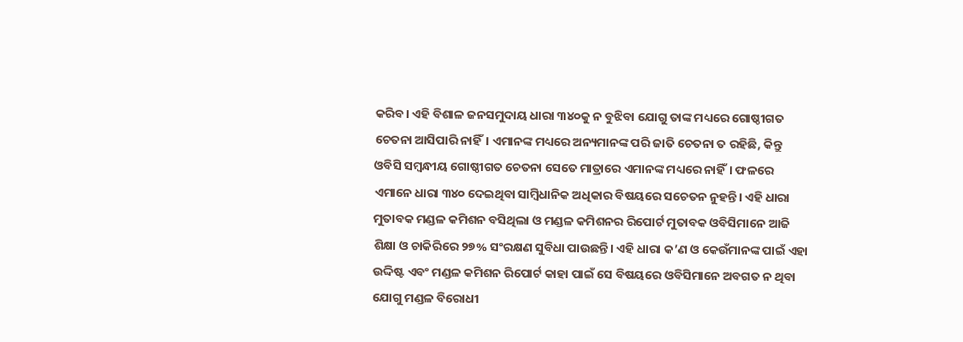କରିବ। ଏହି ବିଶାଳ ଜନସମୁଦାୟ ଧାରା ୩୪୦କୁ ନ ବୁଝିବା ଯୋଗୁ ତାଙ୍କ ମଧ୍ୟରେ ଗୋଷ୍ଠୀଗତ ଚେତନା ଆସିପାରି ନାହିଁ। ଏମାନଙ୍କ ମଧ୍ୟରେ ଅନ୍ୟମାନଙ୍କ ପରି ଜାତି ଚେତନା ତ ରହିଛି, କିନ୍ତୁ ଓବିସି ସମ୍ବନ୍ଧୀୟ ଗୋଷ୍ଠୀଗତ ଚେତନା ସେତେ ମାତ୍ରାରେ ଏମାନଙ୍କ ମଧ୍ୟରେ ନାହିଁ। ଫଳରେ ଏମାନେ ଧାରା ୩୪୦ ଦେଇଥିବା ସାମ୍ବିଧାନିକ ଅଧିକାର ବିଷୟରେ ସଚେତନ ନୁହନ୍ତି। ଏହି ଧାରା ମୁତାବକ ମଣ୍ଡଳ କମିଶନ ବସିଥିଲା ଓ ମଣ୍ଡଳ କମିଶନର ରିପୋର୍ଟ ମୁତାବକ ଓବିସିମାନେ ଆଜି ଶିକ୍ଷା ଓ ଚାକିରିରେ ୨୭% ସଂରକ୍ଷଣ ସୁବିଧା ପାଉଛନ୍ତି। ଏହି ଧାରା କ’ଣ ଓ କେଉଁମାନଙ୍କ ପାଇଁ ଏହା ଉଦ୍ଦିଷ୍ଟ ଏବଂ ମଣ୍ଡଳ କମିଶନ ରିପୋର୍ଟ କାହା ପାଇଁ ସେ ବିଷୟରେ ଓବିସିମାନେ ଅବଗତ ନ ଥିବା ଯୋଗୁ ମଣ୍ଡଳ ବିରୋଧୀ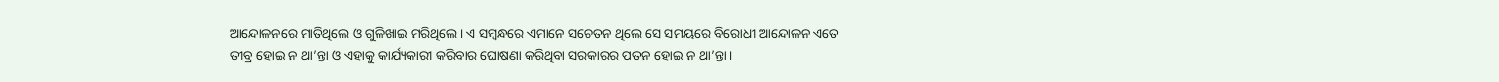ଆନ୍ଦୋଳନରେ ମାତିଥିଲେ ଓ ଗୁଳିଖାଇ ମରିଥିଲେ। ଏ ସମ୍ବନ୍ଧରେ ଏମାନେ ସଚେତନ ଥିଲେ ସେ ସମୟରେ ବିରୋଧୀ ଆନ୍ଦୋଳନ ଏତେ ତୀବ୍ର ହୋଇ ନ ଥା’ନ୍ତା ଓ ଏହାକୁ କାର୍ଯ୍ୟକାରୀ କରିବାର ଘୋଷଣା କରିଥିବା ସରକାରର ପତନ ହୋଇ ନ ଥା’ନ୍ତା।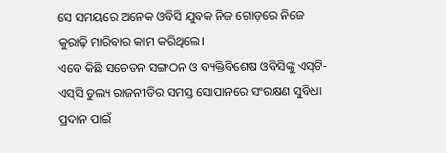ସେ ସମୟରେ ଅନେକ ଓବିସି ଯୁବକ ନିଜ ଗୋଡ଼ରେ ନିଜେ କୁରାଢ଼ି ମାରିବାର କାମ କରିଥିଲେ।
ଏବେ କିଛି ସଚେତନ ସଙ୍ଗଠନ ଓ ବ୍ୟକ୍ତିବିଶେଷ ଓବିସିଙ୍କୁ ଏସ୍‌ଟି-ଏସ୍‌ସି ତୁଲ୍ୟ ରାଜନୀତିର ସମସ୍ତ ସୋପାନରେ ସଂରକ୍ଷଣ ସୁବିଧା ପ୍ରଦାନ ପାଇଁ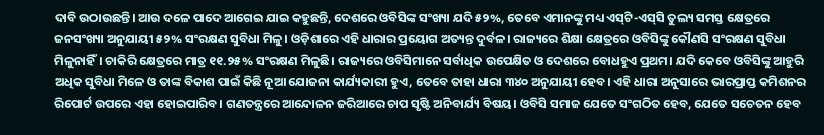ଦାବି ଉଠାଉଛନ୍ତି। ଆଉ ଦଳେ ପାଦେ ଆଗେଇ ଯାଇ କହୁଛନ୍ତି, ଦେଶରେ ଓବିସିଙ୍କ ସଂଖ୍ୟା ଯଦି ୫୨%, ତେବେ ଏମାନଙ୍କୁ ମଧ୍ୟ ଏସ୍‌ଟି-ଏସ୍‌ସି ତୁଲ୍ୟ ସମସ୍ତ କ୍ଷେତ୍ରରେ ଜନସଂଖ୍ୟା ଅନୁଯାୟୀ ୫୨% ସଂରକ୍ଷଣ ସୁବିଧା ମିଳୁ। ଓଡ଼ିଶାରେ ଏହି ଧାରାର ପ୍ରୟୋଗ ଅତ୍ୟନ୍ତ ଦୁର୍ବଳ। ରାଜ୍ୟରେ ଶିକ୍ଷା କ୍ଷେତ୍ରରେ ଓବିସିଙ୍କୁ କୌଣସି ସଂରକ୍ଷଣ ସୁବିଧା ମିଳୁନାହିଁ। ଚାକିରି କ୍ଷେତ୍ରରେ ମାତ୍ର ୧୧.୨୫% ସଂରକ୍ଷଣ ମିଳୁଛି। ରାଜ୍ୟରେ ଓବିସିମାନେ ସର୍ବାଧିକ ଉପେକ୍ଷିତ ଓ ଦେଶରେ ବୋଧହୁଏ ପ୍ରଥମ। ଯଦି କେବେ ଓବିସିଙ୍କୁ ଆହୁରି ଅଧିକ ସୁବିଧା ମିଳେ ଓ ତାଙ୍କ ବିକାଶ ପାଇଁ କିଛି ନୂଆ ଯୋଜନା କାର୍ଯ୍ୟକାରୀ ହୁଏ, ତେବେ ତାହା ଧାରା ୩୪୦ ଅନୁଯାୟୀ ହେବ। ଏହି ଧାରା ଅନୁସାରେ ଭାରପ୍ରାପ୍ତ କମିଶନର ରିପୋର୍ଟ ଉପରେ ଏହା ହୋଇପାରିବ। ଗଣତନ୍ତ୍ରରେ ଆନ୍ଦୋଳନ ଜରିଆରେ ଚାପ ସୃଷ୍ଟି ଅନିବାର୍ଯ୍ୟ ବିଷୟ। ଓବିସି ସମାଜ ଯେତେ ସଂଗଠିତ ହେବ, ଯେତେ ସଚେତନ ହେବ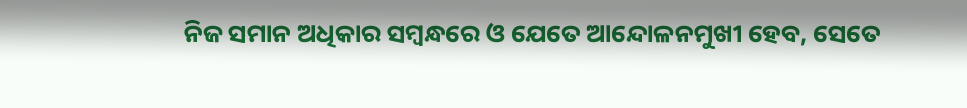ନିଜ ସମାନ ଅଧିକାର ସମ୍ବନ୍ଧରେ ଓ ଯେତେ ଆନ୍ଦୋଳନମୁଖୀ ହେବ, ସେତେ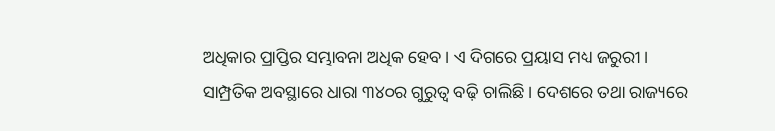ଅଧିକାର ପ୍ରାପ୍ତିର ସମ୍ଭାବନା ଅଧିକ ହେବ। ଏ ଦିଗରେ ପ୍ରୟାସ ମଧ୍ୟ ଜରୁରୀ।
ସାମ୍ପ୍ରତିକ ଅବସ୍ଥାରେ ଧାରା ୩୪୦ର ଗୁରୁତ୍ୱ ବଢ଼ି ଚାଲିଛି। ଦେଶରେ ତଥା ରାଜ୍ୟରେ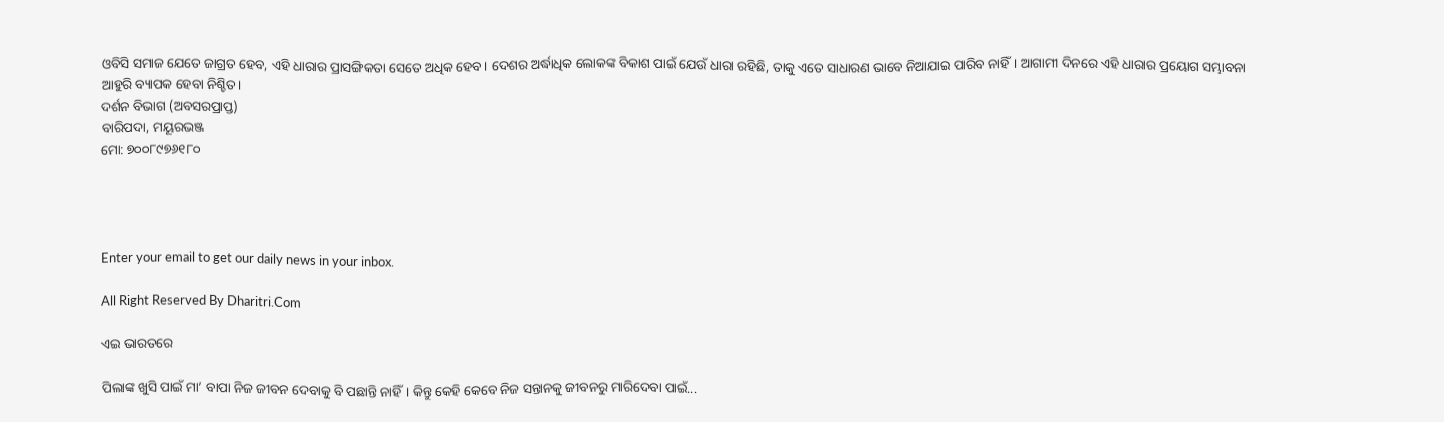ଓବିସି ସମାଜ ଯେତେ ଜାଗ୍ରତ ହେବ, ଏହି ଧାରାର ପ୍ରାସଙ୍ଗିକତା ସେତେ ଅଧିକ ହେବ। ଦେଶର ଅର୍ଦ୍ଧାଧିକ ଲୋକଙ୍କ ବିକାଶ ପାଇଁ ଯେଉଁ ଧାରା ରହିଛି, ତାକୁ ଏତେ ସାଧାରଣ ଭାବେ ନିଆଯାଇ ପାରିବ ନାହିଁ। ଆଗାମୀ ଦିନରେ ଏହି ଧାରାର ପ୍ରୟୋଗ ସମ୍ଭାବନା ଆହୁରି ବ୍ୟାପକ ହେବା ନିଶ୍ଚିତ।
ଦର୍ଶନ ବିଭାଗ (ଅବସରପ୍ରାପ୍ତ)
ବାରିପଦା, ମୟୂରଭଞ୍ଜ
ମୋ: ୭୦୦୮୯୭୬୧୮୦




Enter your email to get our daily news in your inbox.

All Right Reserved By Dharitri.Com

ଏଇ ଭାରତରେ

ପିଲାଙ୍କ ଖୁସି ପାଇଁ ମା’ ବାପା ନିଜ ଜୀବନ ଦେବାକୁ ବି ପଛାନ୍ତି ନାହିଁ। କିନ୍ତୁ କେହି କେବେ ନିଜ ସନ୍ତାନକୁ ଜୀବନରୁ ମାରିଦେବା ପାଇଁ...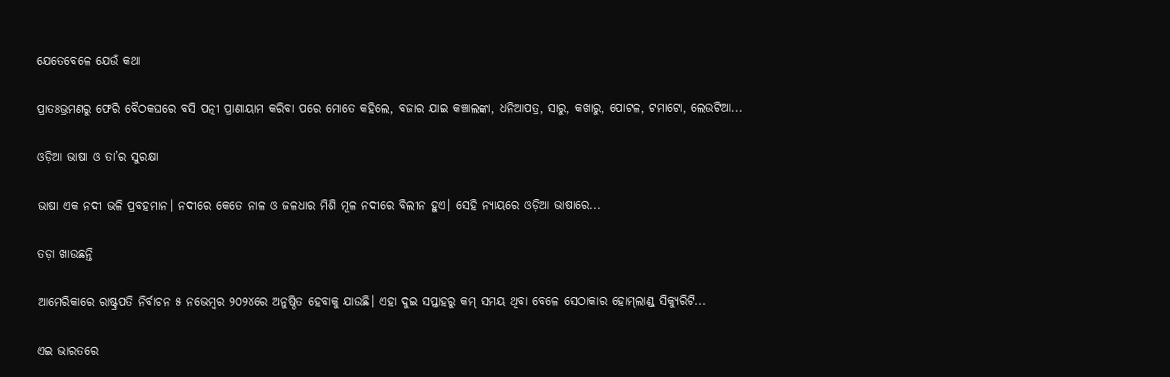ଯେତେବେଳେ ଯେଉଁ କଥା

ପ୍ରାତଃଭ୍ରମଣରୁ ଫେରି ବୈଠକଘରେ ବସି ପତ୍ନୀ ପ୍ରାଣାୟାମ କରିବା ପରେ ମୋତେ କହିଲେ, ବଜାର ଯାଇ କଞ୍ଚାଲଙ୍କା, ଧନିଆପତ୍ର, ସାରୁ, କଖାରୁ, ପୋଟଳ, ଟମାଟୋ, ଲେଉଟିଆ...

ଓଡ଼ିଆ ଭାଷା ଓ ତା’ର ସୁରକ୍ଷା

ଭାଷା ଏକ ନଦୀ ଭଳି ପ୍ରବହମାନ। ନଦୀରେ କେତେ ନାଳ ଓ ଜଳଧାର ମିଶି ମୂଳ ନଦୀରେ ବିଲୀନ ହୁଏ। ସେହି ନ୍ୟାୟରେ ଓଡ଼ିଆ ଭାଷାରେ...

ତଡ଼ା ଖାଉଛନ୍ତି

ଆମେରିକାରେ ରାଷ୍ଟ୍ରପତି ନିର୍ବାଚନ ୫ ନଭେମ୍ବର ୨୦୨୪ରେ ଅନୁଷ୍ଠିତ ହେବାକୁ ଯାଉଛି। ଏହା ଦୁଇ ସପ୍ତାହରୁ କମ୍‌ ସମୟ ଥିବା ବେଳେ ସେଠାକାର ହୋମ୍‌ଲାଣ୍ଡ୍‌ ସିକ୍ୟୁରିଟି...

ଏଇ ଭାରତରେ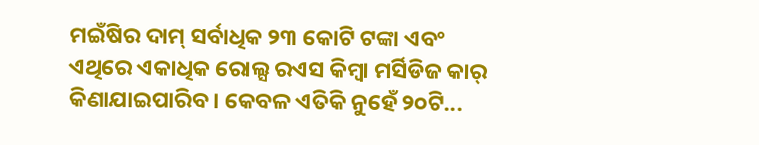ମଇଁଷିର ଦାମ୍‌ ସର୍ବାଧିକ ୨୩ କୋଟି ଟଙ୍କା ଏବଂ ଏଥିରେ ଏକାଧିକ ରୋଲ୍ସ ରଏସ କିମ୍ବା ମର୍ସିଡିଜ କାର୍‌ କିଣାଯାଇପାରିବ। କେବଳ ଏତିକି ନୁହେଁ ୨୦ଟି...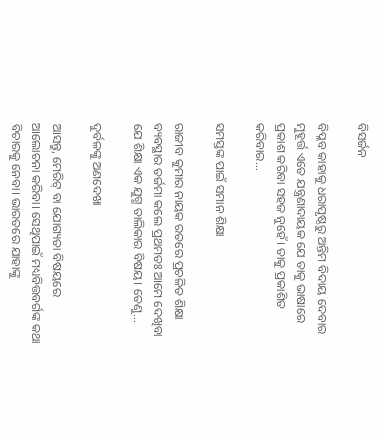ବିସର୍ଜନ

ବିପ୍ଳବ କାହାକୁ ଧରାପୃଷ୍ଠରୁ ଅନ୍ତିମ ବିଦାୟ ଦେବାର ମୁହୂର୍ତ୍ତ ଏତେ ଯନ୍ତ୍ରଣାଦାୟକ ଯେ ତାକୁ ଭାଷାରେ ପ୍ରକାଶ କରିବା ସହଜ ନୁହେଁ। ତାକୁ ପ୍ରକାଶିତ କରିବାର...

ସମସ୍ତଙ୍କ ପାଇଁ ସମାନ ଶିକ୍ଷା

ରାଜୀବ କୁମାର ନାୟକ ରତରେ ପ୍ରଚଳିତ ଶିକ୍ଷା ବ୍ୟବସ୍ଥାର ତର୍ଜମା କଲେ ପ୍ରଥମତଃ ଆମେ ଦେଖିବା ଯେ ଶିକ୍ଷା ଏକ ଯୁଗ୍ମ ତାଲିକାର ବିଷୟ। ତେଣୁ...

ଦୁର୍ବଳଙ୍କୁ ଅଣଦେଖା

ଆସନ୍ତୁ, ମେରିଟ୍‌ ବା ଯୋଗ୍ୟତା ବିଷୟରେ ଆଲୋଚନା କରିବା। ସେଥିପାଇଁ ମଧ୍ୟବିତ୍ତବର୍ଗଙ୍କ କଥା ବିଚାରକୁ ନେବା। ଭାରତରେ ଯାହାଙ୍କୁ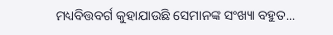ମଧ୍ୟବିତ୍ତବର୍ଗ କୁହାଯାଉଛି ସେମାନଙ୍କ ସଂଖ୍ୟା ବହୁତ...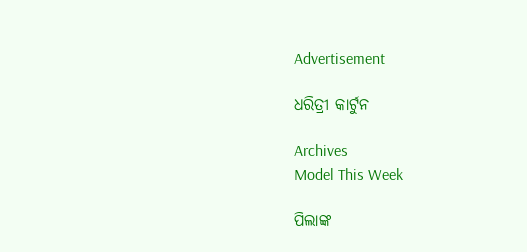Advertisement

ଧରିତ୍ରୀ କାର୍ଟୁନ

Archives
Model This Week

ପିଲାଙ୍କ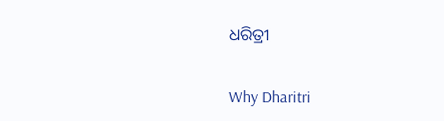ଧରିତ୍ରୀ

Why Dharitri